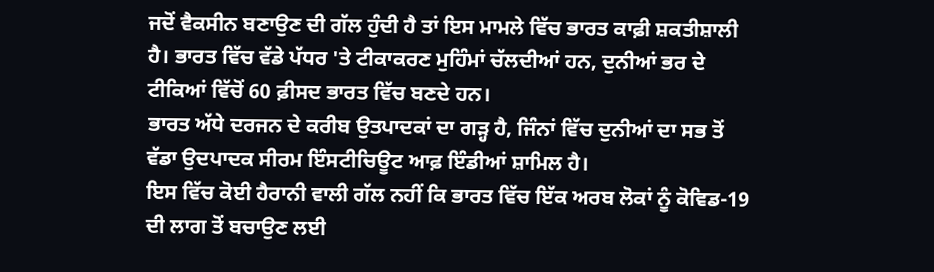ਜਦੋਂ ਵੈਕਸੀਨ ਬਣਾਉਣ ਦੀ ਗੱਲ ਹੁੰਦੀ ਹੈ ਤਾਂ ਇਸ ਮਾਮਲੇ ਵਿੱਚ ਭਾਰਤ ਕਾਫ਼ੀ ਸ਼ਕਤੀਸ਼ਾਲੀ ਹੈ। ਭਾਰਤ ਵਿੱਚ ਵੱਡੇ ਪੱਧਰ 'ਤੇ ਟੀਕਾਕਰਣ ਮੁਹਿੰਮਾਂ ਚੱਲਦੀਆਂ ਹਨ, ਦੁਨੀਆਂ ਭਰ ਦੇ ਟੀਕਿਆਂ ਵਿੱਚੋਂ 60 ਫ਼ੀਸਦ ਭਾਰਤ ਵਿੱਚ ਬਣਦੇ ਹਨ।
ਭਾਰਤ ਅੱਧੇ ਦਰਜਨ ਦੇ ਕਰੀਬ ਉਤਪਾਦਕਾਂ ਦਾ ਗੜ੍ਹ ਹੈ, ਜਿੰਨਾਂ ਵਿੱਚ ਦੁਨੀਆਂ ਦਾ ਸਭ ਤੋਂ ਵੱਡਾ ਉਦਪਾਦਕ ਸੀਰਮ ਇੰਸਟੀਚਿਊਟ ਆਫ਼ ਇੰਡੀਆਂ ਸ਼ਾਮਿਲ ਹੈ।
ਇਸ ਵਿੱਚ ਕੋਈ ਹੈਰਾਨੀ ਵਾਲੀ ਗੱਲ ਨਹੀਂ ਕਿ ਭਾਰਤ ਵਿੱਚ ਇੱਕ ਅਰਬ ਲੋਕਾਂ ਨੂੰ ਕੋਵਿਡ-19 ਦੀ ਲਾਗ ਤੋਂ ਬਚਾਉਣ ਲਈ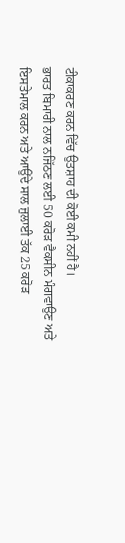ਟੀਕਾਕਰਣ ਕਰਨ ਵਿੱਚ ਉਤਸ਼ਾਹ ਦੀ ਕੋਈ ਕਮੀ ਨਹੀਂ ਹੈ।
ਭਾਰਤ ਬਿਮਾਰੀ ਨਾਲ ਨਜਿੱਠਣ ਲਈ 50 ਕਰੋੜ ਵੈਕਸੀਨ ਮੰਗਵਾਉਣ ਅਤੇ ਇਸਤੇਮਾਲ ਕਰਨ ਅਤੇ ਆਉਂਦੇ ਸਾਲ ਜੁਲਾਈ ਤੱਕ 25 ਕਰੋੜ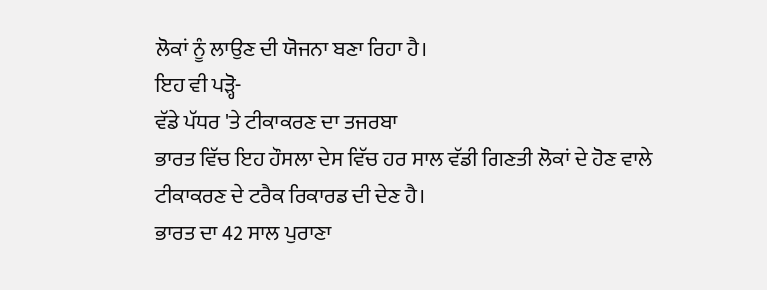ਲੋਕਾਂ ਨੂੰ ਲਾਉਣ ਦੀ ਯੋਜਨਾ ਬਣਾ ਰਿਹਾ ਹੈ।
ਇਹ ਵੀ ਪੜ੍ਹੋ-
ਵੱਡੇ ਪੱਧਰ 'ਤੇ ਟੀਕਾਕਰਣ ਦਾ ਤਜਰਬਾ
ਭਾਰਤ ਵਿੱਚ ਇਹ ਹੌਸਲਾ ਦੇਸ ਵਿੱਚ ਹਰ ਸਾਲ ਵੱਡੀ ਗਿਣਤੀ ਲੋਕਾਂ ਦੇ ਹੋਣ ਵਾਲੇ ਟੀਕਾਕਰਣ ਦੇ ਟਰੈਕ ਰਿਕਾਰਡ ਦੀ ਦੇਣ ਹੈ।
ਭਾਰਤ ਦਾ 42 ਸਾਲ ਪੁਰਾਣਾ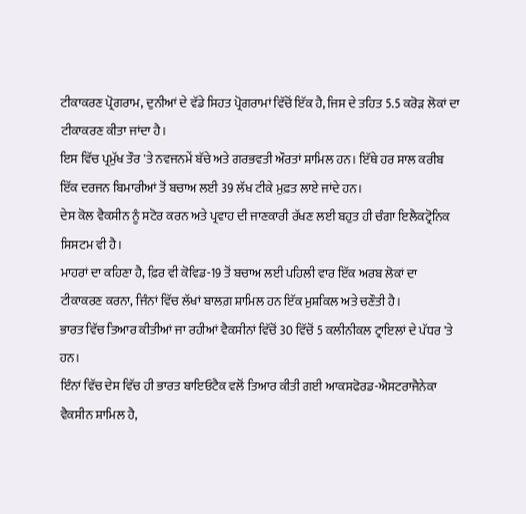ਟੀਕਾਕਰਣ ਪ੍ਰੋਗਰਾਮ, ਦੁਨੀਆਂ ਦੇ ਵੱਡੇ ਸਿਹਤ ਪ੍ਰੋਗਰਾਮਾਂ ਵਿੱਚੋਂ ਇੱਕ ਹੈ, ਜਿਸ ਦੇ ਤਹਿਤ 5.5 ਕਰੋੜ ਲੋਕਾਂ ਦਾ ਟੀਕਾਕਰਣ ਕੀਤਾ ਜਾਂਦਾ ਹੈ।
ਇਸ ਵਿੱਚ ਪ੍ਰਮੁੱਖ ਤੌਰ 'ਤੇ ਨਵਜਨਮੇਂ ਬੱਚੇ ਅਤੇ ਗਰਭਵਤੀ ਔਰਤਾਂ ਸ਼ਾਮਿਲ ਹਨ। ਇੱਥੇ ਹਰ ਸਾਲ ਕਰੀਬ ਇੱਕ ਦਰਜਨ ਬਿਮਾਰੀਆਂ ਤੋਂ ਬਚਾਅ ਲਈ 39 ਲੱਖ ਟੀਕੇ ਮੁਫ਼ਤ ਲਾਏ ਜਾਂਦੇ ਹਨ।
ਦੇਸ ਕੋਲ ਵੈਕਸੀਨ ਨੂੰ ਸਟੋਰ ਕਰਨ ਅਤੇ ਪ੍ਰਵਾਹ ਦੀ ਜਾਣਕਾਰੀ ਰੱਖਣ ਲਈ ਬਹੁਤ ਹੀ ਚੰਗਾ ਇਲੈਕਟ੍ਰੋਨਿਕ ਸਿਸਟਮ ਵੀ ਹੈ।
ਮਾਹਰਾਂ ਦਾ ਕਹਿਣਾ ਹੈ, ਫ਼ਿਰ ਵੀ ਕੋਵਿਡ-19 ਤੋਂ ਬਚਾਅ ਲਈ ਪਹਿਲੀ ਵਾਰ ਇੱਕ ਅਰਬ ਲੋਕਾਂ ਦਾ ਟੀਕਾਕਰਣ ਕਰਨਾ, ਜਿੰਨਾਂ ਵਿੱਚ ਲੱਖਾਂ ਬਾਲਗ਼ ਸ਼ਾਮਿਲ ਹਨ ਇੱਕ ਮੁਸ਼ਕਿਲ ਅਤੇ ਚਣੌਤੀ ਹੈ।
ਭਾਰਤ ਵਿੱਚ ਤਿਆਰ ਕੀਤੀਆਂ ਜਾ ਰਹੀਆਂ ਵੈਕਸੀਨਾਂ ਵਿੱਚੋਂ 30 ਵਿੱਚੋਂ 5 ਕਲੀਨੀਕਲ ਟ੍ਰਾਇਲਾਂ ਦੇ ਪੱਧਰ 'ਤੇ ਹਨ।
ਇੰਨਾਂ ਵਿੱਚ ਦੇਸ ਵਿੱਚ ਹੀ ਭਾਰਤ ਬਾਇਓਟੈਕ ਵਲੋਂ ਤਿਆਰ ਕੀਤੀ ਗਈ ਆਕਸਫੋਰਡ-ਐਸਟਰਾਜੈਨੇਕਾ ਵੈਕਸੀਨ ਸ਼ਾਮਿਲ ਹੈ,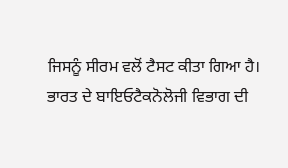ਜਿਸਨੂੰ ਸੀਰਮ ਵਲੋਂ ਟੈਸਟ ਕੀਤਾ ਗਿਆ ਹੈ।
ਭਾਰਤ ਦੇ ਬਾਇਓਟੈਕਨੋਲੋਜੀ ਵਿਭਾਗ ਦੀ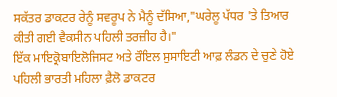ਸਕੱਤਰ ਡਾਕਟਰ ਰੇਨੂੰ ਸਵਰੂਪ ਨੇ ਮੈਨੂੰ ਦੱਸਿਆ,"ਘਰੇਲੂ ਪੱਧਰ 'ਤੇ ਤਿਆਰ ਕੀਤੀ ਗਈ ਵੈਕਸੀਨ ਪਹਿਲੀ ਤਰਜ਼ੀਹ ਹੈ।"
ਇੱਕ ਮਾਇਕ੍ਰੋਬਾਇਲੋਜਿਸਟ ਅਤੇ ਰੌਇਲ ਸੁਸਾਇਟੀ ਆਫ਼ ਲੰਡਨ ਦੇ ਚੁਣੇ ਹੋਏ ਪਹਿਲੀ ਭਾਰਤੀ ਮਹਿਲਾ ਫ਼ੈਲੋ ਡਾਕਟਰ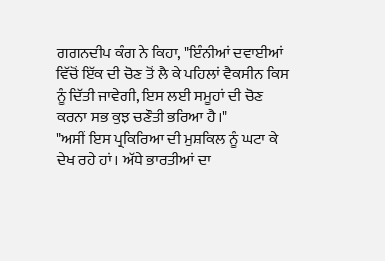ਗਗਨਦੀਪ ਕੰਗ ਨੇ ਕਿਹਾ, "ਇੰਨੀਆਂ ਦਵਾਈਆਂ ਵਿੱਚੋਂ ਇੱਕ ਦੀ ਚੋਣ ਤੋਂ ਲੈ ਕੇ ਪਹਿਲਾਂ ਵੈਕਸੀਨ ਕਿਸ ਨੂੰ ਦਿੱਤੀ ਜਾਵੇਗੀ, ਇਸ ਲਈ ਸਮੂਹਾਂ ਦੀ ਚੋਣ ਕਰਨਾ ਸਭ ਕੁਝ ਚਣੌਤੀ ਭਰਿਆ ਹੈ।"
"ਅਸੀਂ ਇਸ ਪ੍ਰਕਿਰਿਆ ਦੀ ਮੁਸ਼ਕਿਲ ਨੂੰ ਘਟਾ ਕੇ ਦੇਖ ਰਹੇ ਹਾਂ। ਅੱਧੇ ਭਾਰਤੀਆਂ ਦਾ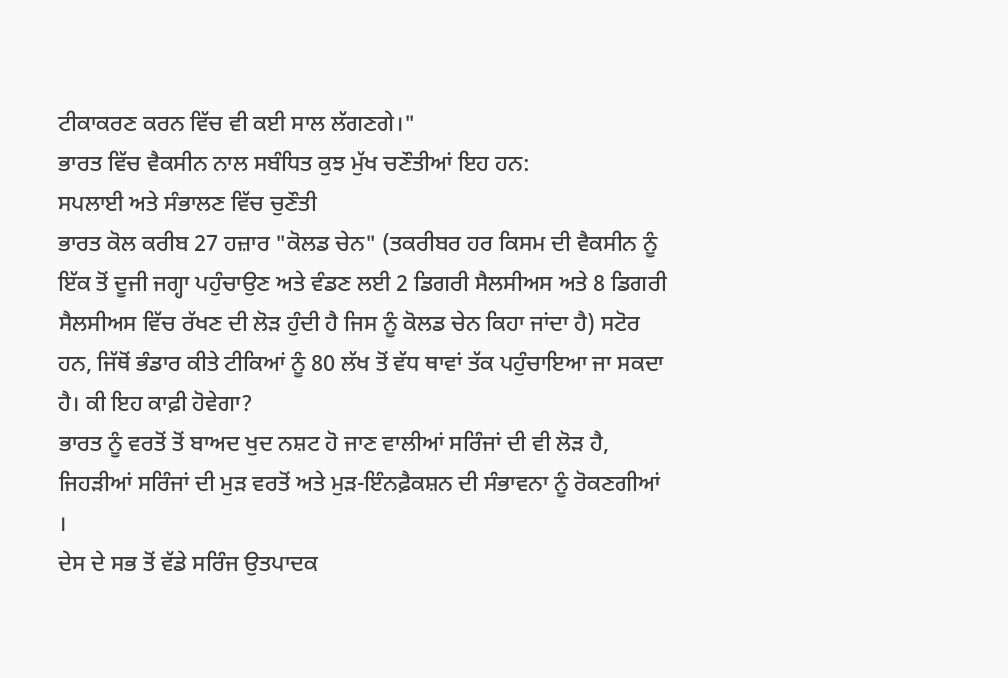ਟੀਕਾਕਰਣ ਕਰਨ ਵਿੱਚ ਵੀ ਕਈ ਸਾਲ ਲੱਗਣਗੇ।"
ਭਾਰਤ ਵਿੱਚ ਵੈਕਸੀਨ ਨਾਲ ਸਬੰਧਿਤ ਕੁਝ ਮੁੱਖ ਚਣੌਤੀਆਂ ਇਹ ਹਨ:
ਸਪਲਾਈ ਅਤੇ ਸੰਭਾਲਣ ਵਿੱਚ ਚੁਣੌਤੀ
ਭਾਰਤ ਕੋਲ ਕਰੀਬ 27 ਹਜ਼ਾਰ "ਕੋਲਡ ਚੇਨ" (ਤਕਰੀਬਰ ਹਰ ਕਿਸਮ ਦੀ ਵੈਕਸੀਨ ਨੂੰ ਇੱਕ ਤੋਂ ਦੂਜੀ ਜਗ੍ਹਾ ਪਹੁੰਚਾਉਣ ਅਤੇ ਵੰਡਣ ਲਈ 2 ਡਿਗਰੀ ਸੈਲਸੀਅਸ ਅਤੇ 8 ਡਿਗਰੀ ਸੈਲਸੀਅਸ ਵਿੱਚ ਰੱਖਣ ਦੀ ਲੋੜ ਹੁੰਦੀ ਹੈ ਜਿਸ ਨੂੰ ਕੋਲਡ ਚੇਨ ਕਿਹਾ ਜਾਂਦਾ ਹੈ) ਸਟੋਰ ਹਨ, ਜਿੱਥੋਂ ਭੰਡਾਰ ਕੀਤੇ ਟੀਕਿਆਂ ਨੂੰ 80 ਲੱਖ ਤੋਂ ਵੱਧ ਥਾਵਾਂ ਤੱਕ ਪਹੁੰਚਾਇਆ ਜਾ ਸਕਦਾ ਹੈ। ਕੀ ਇਹ ਕਾਫ਼ੀ ਹੋਵੇਗਾ?
ਭਾਰਤ ਨੂੰ ਵਰਤੋਂ ਤੋਂ ਬਾਅਦ ਖੁਦ ਨਸ਼ਟ ਹੋ ਜਾਣ ਵਾਲੀਆਂ ਸਰਿੰਜਾਂ ਦੀ ਵੀ ਲੋੜ ਹੈ, ਜਿਹੜੀਆਂ ਸਰਿੰਜਾਂ ਦੀ ਮੁੜ ਵਰਤੋਂ ਅਤੇ ਮੁੜ-ਇੰਨਫ਼ੈਕਸ਼ਨ ਦੀ ਸੰਭਾਵਨਾ ਨੂੰ ਰੋਕਣਗੀਆਂ ।
ਦੇਸ ਦੇ ਸਭ ਤੋਂ ਵੱਡੇ ਸਰਿੰਜ ਉਤਪਾਦਕ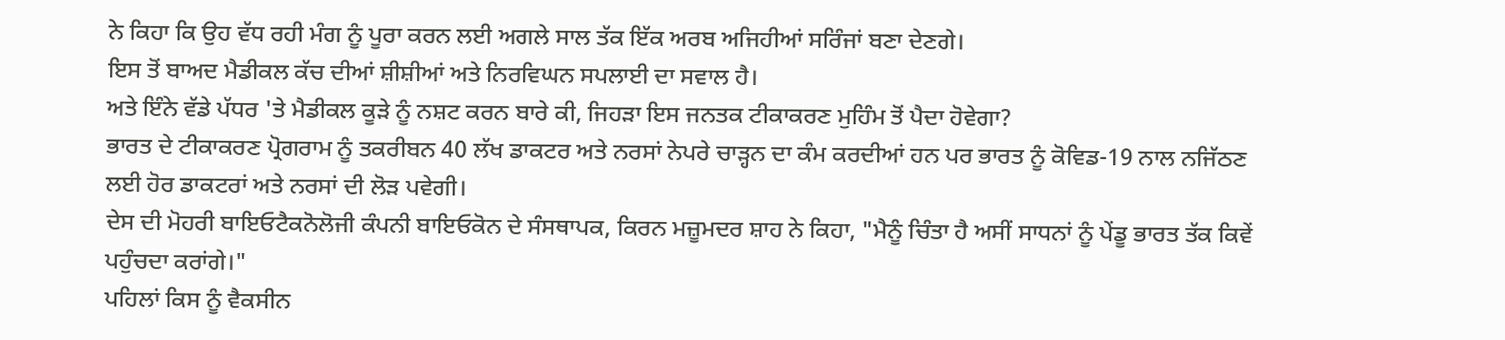ਨੇ ਕਿਹਾ ਕਿ ਉਹ ਵੱਧ ਰਹੀ ਮੰਗ ਨੂੰ ਪੂਰਾ ਕਰਨ ਲਈ ਅਗਲੇ ਸਾਲ ਤੱਕ ਇੱਕ ਅਰਬ ਅਜਿਹੀਆਂ ਸਰਿੰਜਾਂ ਬਣਾ ਦੇਣਗੇ।
ਇਸ ਤੋਂ ਬਾਅਦ ਮੈਡੀਕਲ ਕੱਚ ਦੀਆਂ ਸ਼ੀਸ਼ੀਆਂ ਅਤੇ ਨਿਰਵਿਘਨ ਸਪਲਾਈ ਦਾ ਸਵਾਲ ਹੈ।
ਅਤੇ ਇੰਨੇ ਵੱਡੇ ਪੱਧਰ 'ਤੇ ਮੈਡੀਕਲ ਕੂੜੇ ਨੂੰ ਨਸ਼ਟ ਕਰਨ ਬਾਰੇ ਕੀ, ਜਿਹੜਾ ਇਸ ਜਨਤਕ ਟੀਕਾਕਰਣ ਮੁਹਿੰਮ ਤੋਂ ਪੈਦਾ ਹੋਵੇਗਾ?
ਭਾਰਤ ਦੇ ਟੀਕਾਕਰਣ ਪ੍ਰੋਗਰਾਮ ਨੂੰ ਤਕਰੀਬਨ 40 ਲੱਖ ਡਾਕਟਰ ਅਤੇ ਨਰਸਾਂ ਨੇਪਰੇ ਚਾੜ੍ਹਨ ਦਾ ਕੰਮ ਕਰਦੀਆਂ ਹਨ ਪਰ ਭਾਰਤ ਨੂੰ ਕੋਵਿਡ-19 ਨਾਲ ਨਜਿੱਠਣ ਲਈ ਹੋਰ ਡਾਕਟਰਾਂ ਅਤੇ ਨਰਸਾਂ ਦੀ ਲੋੜ ਪਵੇਗੀ।
ਦੇਸ ਦੀ ਮੋਹਰੀ ਬਾਇਓਟੈਕਨੋਲੋਜੀ ਕੰਪਨੀ ਬਾਇਓਕੋਨ ਦੇ ਸੰਸਥਾਪਕ, ਕਿਰਨ ਮਜ਼ੂਮਦਰ ਸ਼ਾਹ ਨੇ ਕਿਹਾ, "ਮੈਨੂੰ ਚਿੰਤਾ ਹੈ ਅਸੀਂ ਸਾਧਨਾਂ ਨੂੰ ਪੇਂਡੂ ਭਾਰਤ ਤੱਕ ਕਿਵੇਂ ਪਹੁੰਚਦਾ ਕਰਾਂਗੇ।"
ਪਹਿਲਾਂ ਕਿਸ ਨੂੰ ਵੈਕਸੀਨ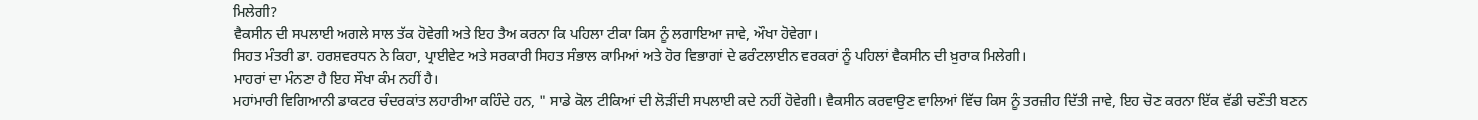ਮਿਲੇਗੀ?
ਵੈਕਸੀਨ ਦੀ ਸਪਲਾਈ ਅਗਲੇ ਸਾਲ ਤੱਕ ਹੋਵੇਗੀ ਅਤੇ ਇਹ ਤੈਅ ਕਰਨਾ ਕਿ ਪਹਿਲਾ ਟੀਕਾ ਕਿਸ ਨੂੰ ਲਗਾਇਆ ਜਾਵੇ, ਔਖਾ ਹੋਵੇਗਾ।
ਸਿਹਤ ਮੰਤਰੀ ਡਾ. ਹਰਸ਼ਵਰਧਨ ਨੇ ਕਿਹਾ, ਪ੍ਰਾਈਵੇਟ ਅਤੇ ਸਰਕਾਰੀ ਸਿਹਤ ਸੰਭਾਲ ਕਾਮਿਆਂ ਅਤੇ ਹੋਰ ਵਿਭਾਗਾਂ ਦੇ ਫਰੰਟਲਾਈਨ ਵਰਕਰਾਂ ਨੂੰ ਪਹਿਲਾਂ ਵੈਕਸੀਨ ਦੀ ਖ਼ੁਰਾਕ ਮਿਲੇਗੀ।
ਮਾਹਰਾਂ ਦਾ ਮੰਨਣਾ ਹੈ ਇਹ ਸੌਖਾ ਕੰਮ ਨਹੀਂ ਹੈ।
ਮਹਾਂਮਾਰੀ ਵਿਗਿਆਨੀ ਡਾਕਟਰ ਚੰਦਰਕਾਂਤ ਲਹਾਰੀਆ ਕਹਿੰਦੇ ਹਨ, " ਸਾਡੇ ਕੋਲ ਟੀਕਿਆਂ ਦੀ ਲੋੜੀਂਦੀ ਸਪਲਾਈ ਕਦੇ ਨਹੀਂ ਹੋਵੇਗੀ। ਵੈਕਸੀਨ ਕਰਵਾਉਣ ਵਾਲਿਆਂ ਵਿੱਚ ਕਿਸ ਨੂੰ ਤਰਜ਼ੀਹ ਦਿੱਤੀ ਜਾਵੇ, ਇਹ ਚੋਣ ਕਰਨਾ ਇੱਕ ਵੱਡੀ ਚਣੌਤੀ ਬਣਨ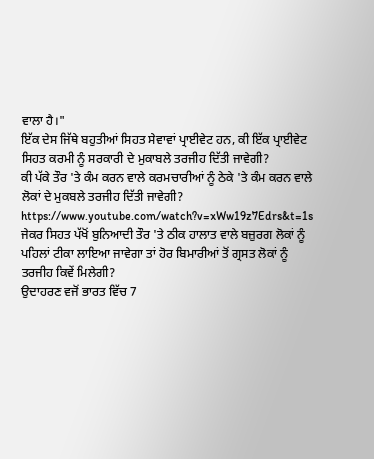ਵਾਲਾ ਹੈ।"
ਇੱਕ ਦੇਸ ਜਿੱਥੇ ਬਹੁਤੀਆਂ ਸਿਹਤ ਸੇਵਾਵਾਂ ਪ੍ਰਾਈਵੇਟ ਹਨ, ਕੀ ਇੱਕ ਪ੍ਰਾਈਵੇਟ ਸਿਹਤ ਕਰਮੀ ਨੂੰ ਸਰਕਾਰੀ ਦੇ ਮੁਕਾਬਲੇ ਤਰਜੀਹ ਦਿੱਤੀ ਜਾਵੇਗੀ?
ਕੀ ਪੱਕੇ ਤੌਰ 'ਤੇ ਕੰਮ ਕਰਨ ਵਾਲੇ ਕਰਮਚਾਰੀਆਂ ਨੂੰ ਠੇਕੇ 'ਤੇ ਕੰਮ ਕਰਨ ਵਾਲੇ ਲੋਕਾਂ ਦੇ ਮੁਕਬਲੇ ਤਰਜੀਹ ਦਿੱਤੀ ਜਾਵੇਗੀ?
https://www.youtube.com/watch?v=xWw19z7Edrs&t=1s
ਜੇਕਰ ਸਿਹਤ ਪੱਖੋਂ ਬੁਨਿਆਦੀ ਤੌਰ 'ਤੇ ਠੀਕ ਹਾਲਾਤ ਵਾਲੇ ਬਜ਼ੁਰਗ ਲੋਕਾਂ ਨੂੰ ਪਹਿਲਾਂ ਟੀਕਾ ਲਾਇਆ ਜਾਵੇਗਾ ਤਾਂ ਹੋਰ ਬਿਮਾਰੀਆਂ ਤੋਂ ਗ੍ਰਸਤ ਲੋਕਾਂ ਨੂੰ ਤਰਜੀਹ ਕਿਵੇਂ ਮਿਲੇਗੀ?
ਉਦਾਹਰਣ ਵਜੋਂ ਭਾਰਤ ਵਿੱਚ 7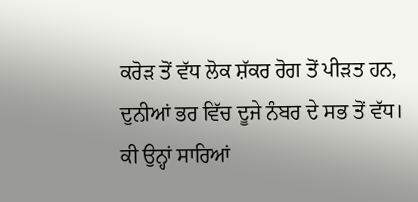ਕਰੋੜ ਤੋਂ ਵੱਧ ਲੋਕ ਸ਼ੱਕਰ ਰੋਗ ਤੋਂ ਪੀੜਤ ਹਨ, ਦੁਨੀਆਂ ਭਰ ਵਿੱਚ ਦੂਜੇ ਨੰਬਰ ਦੇ ਸਭ ਤੋਂ ਵੱਧ। ਕੀ ਉਨ੍ਹਾਂ ਸਾਰਿਆਂ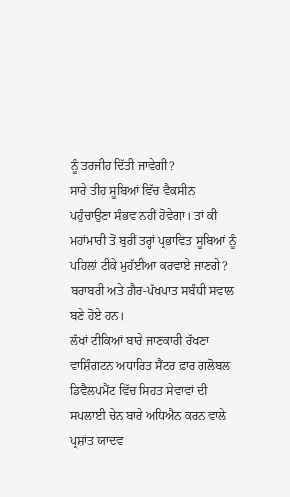ਨੂੰ ਤਰਜੀਹ ਦਿੱਤੀ ਜਾਵੇਗੀ?
ਸਾਰੇ ਤੀਹ ਸੂਬਿਆਂ ਵਿੱਚ ਵੈਕਸੀਨ ਪਹੁੰਚਾਉਣਾ ਸੰਭਵ ਨਹੀਂ ਹੋਵੇਗਾ। ਤਾਂ ਕੀ ਮਹਾਂਮਾਰੀ ਤੋਂ ਬੁਰੀਂ ਤਰ੍ਹਾਂ ਪ੍ਰਭਾਵਿਤ ਸੂਬਿਆਂ ਨੂੰ ਪਹਿਲਾਂ ਟੀਕੇ ਮੁਹੱਈਆ ਕਰਵਾਏ ਜਾਣਗੇ?
ਬਰਾਬਰੀ ਅਤੇ ਗ਼ੈਰ-ਪੱਖਪਾਤ ਸਬੰਧੀ ਸਵਾਲ ਬਣੇ ਹੋਏ ਹਨ।
ਲੱਖਾਂ ਟੀਕਿਆਂ ਬਾਰੇ ਜਾਣਕਾਰੀ ਰੱਖਣਾ
ਵਾਸ਼ਿੰਗਟਨ ਅਧਾਰਿਤ ਸੈਂਟਰ ਫ਼ਾਰ ਗਲੋਬਲ ਡਿਵੈਲਪਮੈਂਟ ਵਿੱਚ ਸਿਹਤ ਸੇਵਾਵਾਂ ਦੀ ਸਪਲਾਈ ਚੇਨ ਬਾਰੇ ਅਧਿਐਨ ਕਰਨ ਵਾਲੇ ਪ੍ਰਸ਼ਾਂਤ ਯਾਦਵ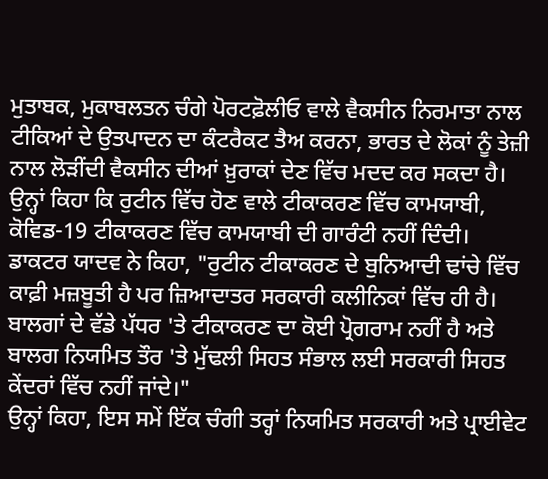ਮੁਤਾਬਕ, ਮੁਕਾਬਲਤਨ ਚੰਗੇ ਪੋਰਟਫ਼ੋਲੀਓ ਵਾਲੇ ਵੈਕਸੀਨ ਨਿਰਮਾਤਾ ਨਾਲ ਟੀਕਿਆਂ ਦੇ ਉਤਪਾਦਨ ਦਾ ਕੰਟਰੈਕਟ ਤੈਅ ਕਰਨਾ, ਭਾਰਤ ਦੇ ਲੋਕਾਂ ਨੂੰ ਤੇਜ਼ੀ ਨਾਲ ਲੋੜੀਂਦੀ ਵੈਕਸੀਨ ਦੀਆਂ ਖ਼ੁਰਾਕਾਂ ਦੇਣ ਵਿੱਚ ਮਦਦ ਕਰ ਸਕਦਾ ਹੈ।
ਉਨ੍ਹਾਂ ਕਿਹਾ ਕਿ ਰੁਟੀਨ ਵਿੱਚ ਹੋਣ ਵਾਲੇ ਟੀਕਾਕਰਣ ਵਿੱਚ ਕਾਮਯਾਬੀ, ਕੋਵਿਡ-19 ਟੀਕਾਕਰਣ ਵਿੱਚ ਕਾਮਯਾਬੀ ਦੀ ਗਾਰੰਟੀ ਨਹੀਂ ਦਿੰਦੀ।
ਡਾਕਟਰ ਯਾਦਵ ਨੇ ਕਿਹਾ, "ਰੁਟੀਨ ਟੀਕਾਕਰਣ ਦੇ ਬੁਨਿਆਦੀ ਢਾਂਚੇ ਵਿੱਚ ਕਾਫ਼ੀ ਮਜ਼ਬੂਤੀ ਹੈ ਪਰ ਜ਼ਿਆਦਾਤਰ ਸਰਕਾਰੀ ਕਲੀਨਿਕਾਂ ਵਿੱਚ ਹੀ ਹੈ। ਬਾਲਗਾਂ ਦੇ ਵੱਡੇ ਪੱਧਰ 'ਤੇ ਟੀਕਾਕਰਣ ਦਾ ਕੋਈ ਪ੍ਰੋਗਰਾਮ ਨਹੀਂ ਹੈ ਅਤੇ ਬਾਲਗ ਨਿਯਮਿਤ ਤੌਰ 'ਤੇ ਮੁੱਢਲੀ ਸਿਹਤ ਸੰਭਾਲ ਲਈ ਸਰਕਾਰੀ ਸਿਹਤ ਕੇਂਦਰਾਂ ਵਿੱਚ ਨਹੀਂ ਜਾਂਦੇ।"
ਉਨ੍ਹਾਂ ਕਿਹਾ, ਇਸ ਸਮੇਂ ਇੱਕ ਚੰਗੀ ਤਰ੍ਹਾਂ ਨਿਯਮਿਤ ਸਰਕਾਰੀ ਅਤੇ ਪ੍ਰਾਈਵੇਟ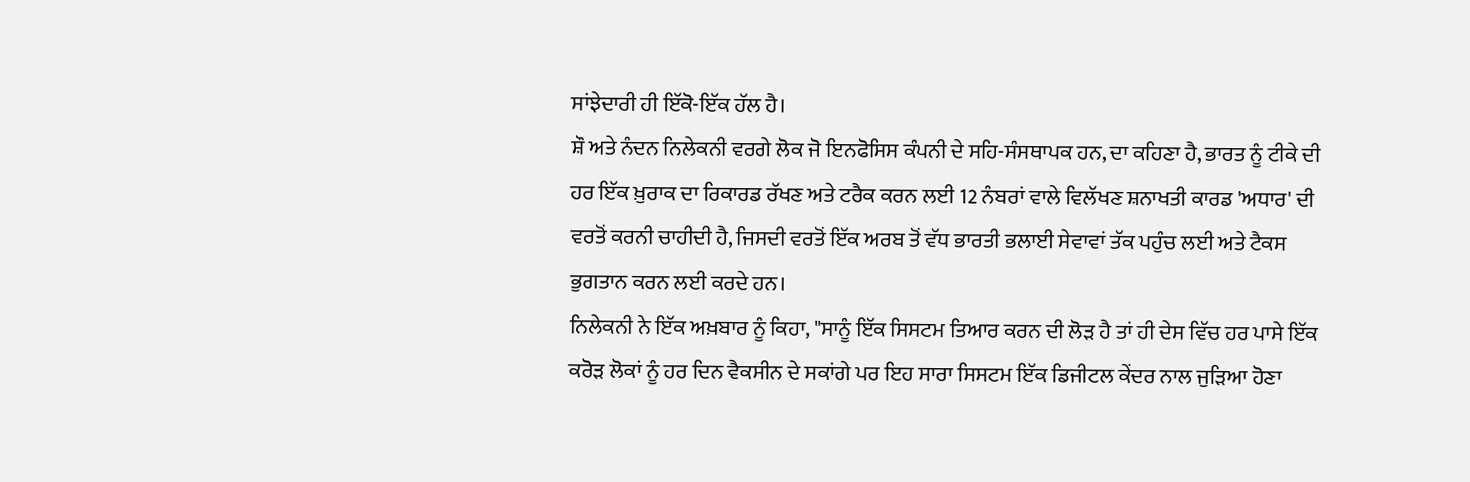ਸਾਂਝੇਦਾਰੀ ਹੀ ਇੱਕੋ-ਇੱਕ ਹੱਲ ਹੈ।
ਸ਼ੌ ਅਤੇ ਨੰਦਨ ਨਿਲੇਕਨੀ ਵਰਗੇ ਲੋਕ ਜੋ ਇਨਫੋਸਿਸ ਕੰਪਨੀ ਦੇ ਸਹਿ-ਸੰਸਥਾਪਕ ਹਨ, ਦਾ ਕਹਿਣਾ ਹੈ, ਭਾਰਤ ਨੂੰ ਟੀਕੇ ਦੀ ਹਰ ਇੱਕ ਖ਼ੁਰਾਕ ਦਾ ਰਿਕਾਰਡ ਰੱਖਣ ਅਤੇ ਟਰੈਕ ਕਰਨ ਲਈ 12 ਨੰਬਰਾਂ ਵਾਲੇ ਵਿਲੱਖਣ ਸ਼ਨਾਖਤੀ ਕਾਰਡ 'ਅਧਾਰ' ਦੀ ਵਰਤੋਂ ਕਰਨੀ ਚਾਹੀਦੀ ਹੈ, ਜਿਸਦੀ ਵਰਤੋਂ ਇੱਕ ਅਰਬ ਤੋਂ ਵੱਧ ਭਾਰਤੀ ਭਲਾਈ ਸੇਵਾਵਾਂ ਤੱਕ ਪਹੁੰਚ ਲਈ ਅਤੇ ਟੈਕਸ ਭੁਗਤਾਨ ਕਰਨ ਲਈ ਕਰਦੇ ਹਨ।
ਨਿਲੇਕਨੀ ਨੇ ਇੱਕ ਅਖ਼ਬਾਰ ਨੂੰ ਕਿਹਾ, "ਸਾਨੂੰ ਇੱਕ ਸਿਸਟਮ ਤਿਆਰ ਕਰਨ ਦੀ ਲੋੜ ਹੈ ਤਾਂ ਹੀ ਦੇਸ ਵਿੱਚ ਹਰ ਪਾਸੇ ਇੱਕ ਕਰੋੜ ਲੋਕਾਂ ਨੂੰ ਹਰ ਦਿਨ ਵੈਕਸੀਨ ਦੇ ਸਕਾਂਗੇ ਪਰ ਇਹ ਸਾਰਾ ਸਿਸਟਮ ਇੱਕ ਡਿਜੀਟਲ ਕੇਂਦਰ ਨਾਲ ਜੁੜਿਆ ਹੋਣਾ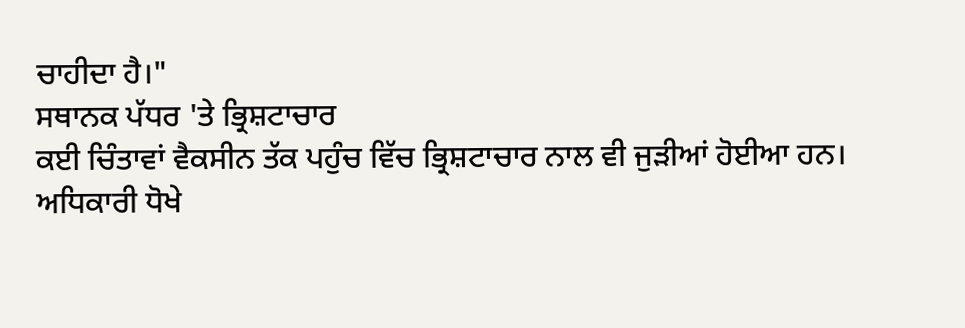ਚਾਹੀਦਾ ਹੈ।"
ਸਥਾਨਕ ਪੱਧਰ 'ਤੇ ਭ੍ਰਿਸ਼ਟਾਚਾਰ
ਕਈ ਚਿੰਤਾਵਾਂ ਵੈਕਸੀਨ ਤੱਕ ਪਹੁੰਚ ਵਿੱਚ ਭ੍ਰਿਸ਼ਟਾਚਾਰ ਨਾਲ ਵੀ ਜੁੜੀਆਂ ਹੋਈਆ ਹਨ।
ਅਧਿਕਾਰੀ ਧੋਖੇ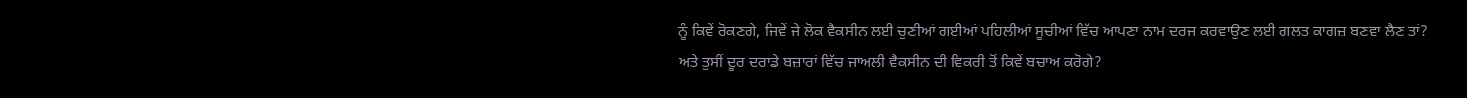ਨੂੰ ਕਿਵੇਂ ਰੋਕਣਗੇ, ਜਿਵੇਂ ਜੇ ਲੋਕ ਵੈਕਸੀਨ ਲਈ ਚੁਣੀਆਂ ਗਈਆਂ ਪਹਿਲੀਆਂ ਸੂਚੀਆਂ ਵਿੱਚ ਆਪਣਾ ਨਾਮ ਦਰਜ ਕਰਵਾਉਣ ਲਈ ਗਲਤ ਕਾਗਜ਼ ਬਣਵਾ ਲੈਣ ਤਾਂ?
ਅਤੇ ਤੁਸੀਂ ਦੂਰ ਦਰਾਡੇ ਬਜ਼ਾਰਾਂ ਵਿੱਚ ਜਾਅਲੀ ਵੈਕਸੀਨ ਦੀ ਵਿਕਰੀ ਤੋਂ ਕਿਵੇਂ ਬਚਾਅ ਕਰੋਗੇ?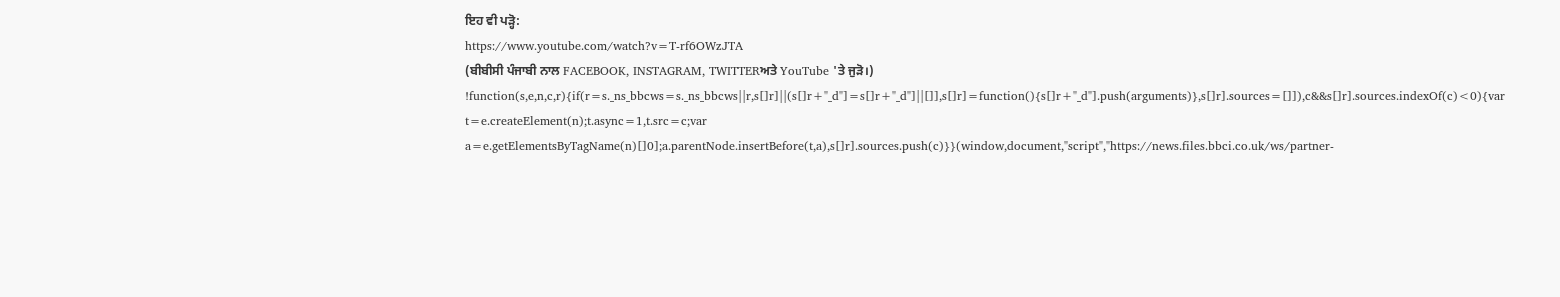ਇਹ ਵੀ ਪੜ੍ਹੋ:
https://www.youtube.com/watch?v=T-rf6OWzJTA
(ਬੀਬੀਸੀ ਪੰਜਾਬੀ ਨਾਲ FACEBOOK, INSTAGRAM, TWITTERਅਤੇ YouTube 'ਤੇ ਜੁੜੋ।)
!function(s,e,n,c,r){if(r=s._ns_bbcws=s._ns_bbcws||r,s[]r]||(s[]r+"_d"]=s[]r+"_d"]||[]],s[]r]=function(){s[]r+"_d"].push(arguments)},s[]r].sources=[]]),c&&s[]r].sources.indexOf(c)<0){var t=e.createElement(n);t.async=1,t.src=c;var a=e.getElementsByTagName(n)[]0];a.parentNode.insertBefore(t,a),s[]r].sources.push(c)}}(window,document,"script","https://news.files.bbci.co.uk/ws/partner-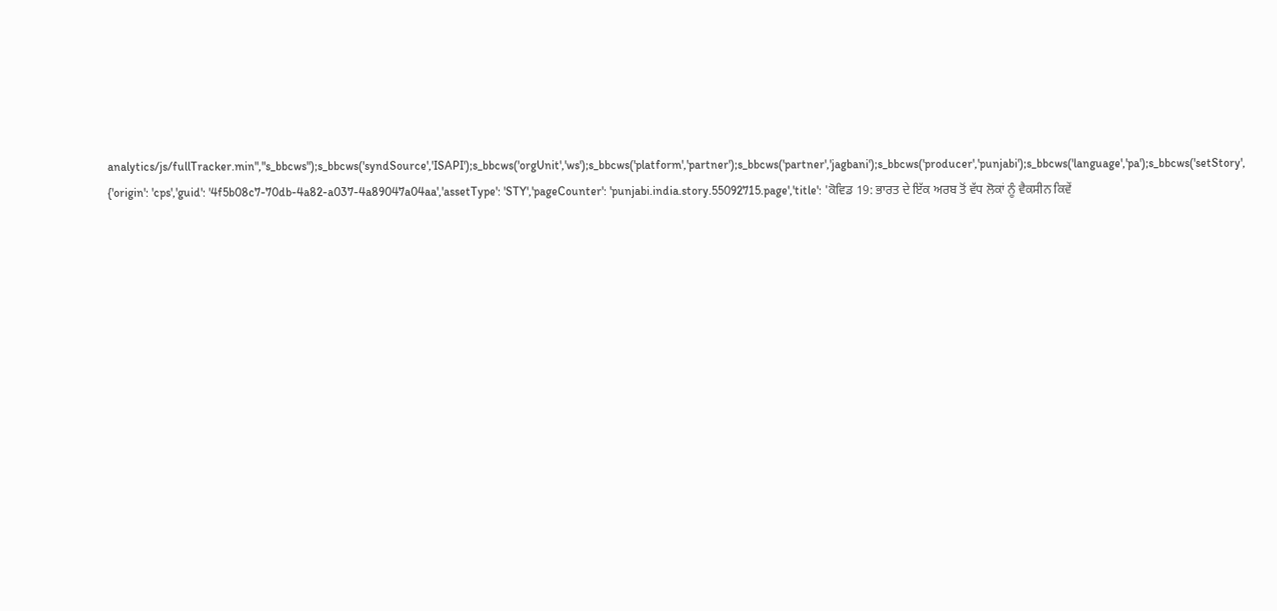analytics/js/fullTracker.min","s_bbcws");s_bbcws('syndSource','ISAPI');s_bbcws('orgUnit','ws');s_bbcws('platform','partner');s_bbcws('partner','jagbani');s_bbcws('producer','punjabi');s_bbcws('language','pa');s_bbcws('setStory', {'origin': 'cps','guid': '4f5b08c7-70db-4a82-a037-4a89047a04aa','assetType': 'STY','pageCounter': 'punjabi.india.story.55092715.page','title': 'ਕੋਵਿਡ 19: ਭਾਰਤ ਦੇ ਇੱਕ ਅਰਬ ਤੋਂ ਵੱਧ ਲੋਕਾਂ ਨੂੰ ਵੈਕਸੀਨ ਕਿਵੇਂ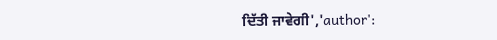ਦਿੱਤੀ ਜਾਵੇਗੀ','author':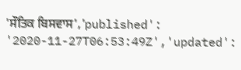'ਸੌਤਿਕ ਬਿਸਵਾਸ','published': '2020-11-27T06:53:49Z','updated':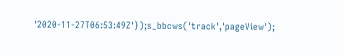'2020-11-27T06:53:49Z'});s_bbcws('track','pageView');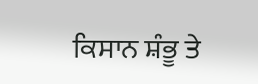ਕਿਸਾਨ ਸ਼ੰਭੂ ਤੇ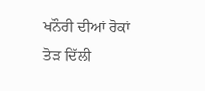ਖਨੌਰੀ ਦੀਆਂ ਰੋਕਾਂ ਤੋੜ ਦਿੱਲੀ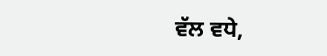ਵੱਲ ਵਧੇ,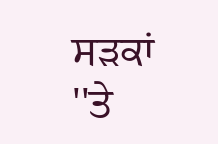ਸੜਕਾਂ ''ਤੇ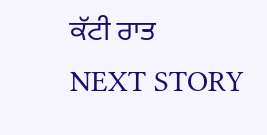ਕੱਟੀ ਰਾਤ
NEXT STORY